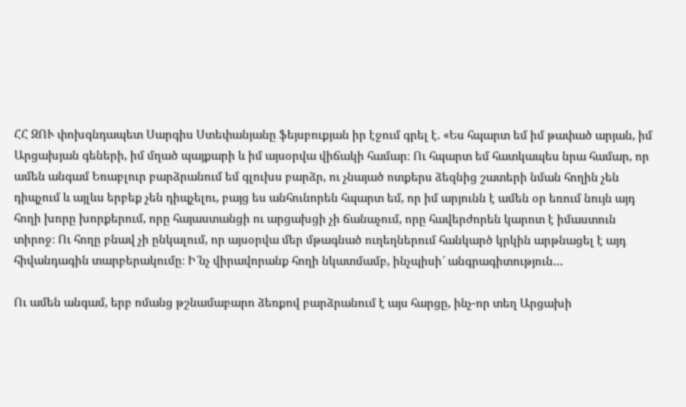ՀՀ ԶՈՒ փոխգնդապետ Սարգիս Ստեփանյանը ֆեյսբուքյան իր էջում գրել է. «Ես հպարտ եմ իմ թափած արյան, իմ Արցախյան գեների, իմ մղած պայքարի և իմ այսօրվա վիճակի համար։ Ու հպարտ եմ հատկապես նրա համար, որ ամեն անգամ Եռաբլուր բարձրանում եմ գլուխս բարձր, ու չնայած ոտքերս ձեզնից շատերի նման հողին չեն դիպչում և այլևս երբեք չեն դիպչելու, բայց ես անհունորեն հպարտ եմ, որ իմ արյունն է ամեն օր եռում նույն այդ հողի խորը խորքերում, որը հայաստանցի ու արցախցի չի ճանաչում, որը հավերժորեն կարոտ է իմաստուն տիրոջ։ Ու հողը բնավ չի ընկալում, որ այսօրվա մեր մթագնած ուղեղներում հանկարծ կրկին արթնացել է այդ հիվանդագին տարբերակումը։ Ի՜նչ վիրավորանք հողի նկատմամբ, ինչպիսի՜ անգրագիտություն…

Ու ամեն անգամ, երբ ոմանց թշնամաբարո ձեռքով բարձրանում է այս հարցը, ինչ-որ տեղ Արցախի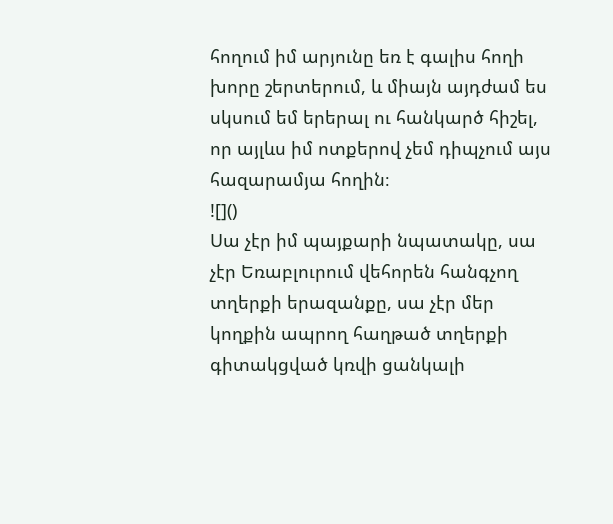հողում իմ արյունը եռ է գալիս հողի խորը շերտերում, և միայն այդժամ ես սկսում եմ երերալ ու հանկարծ հիշել, որ այլևս իմ ոտքերով չեմ դիպչում այս հազարամյա հողին։
![]()
Սա չէր իմ պայքարի նպատակը, սա չէր Եռաբլուրում վեհորեն հանգչող տղերքի երազանքը, սա չէր մեր կողքին ապրող հաղթած տղերքի գիտակցված կռվի ցանկալի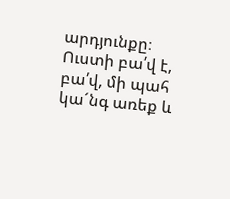արդյունքը։ Ուստի բա՛վ է, բա՛վ, մի պահ կա´նգ առեք և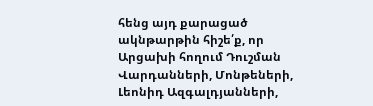հենց այդ քարացած ակնթարթին հիշե՛ք, որ Արցախի հողում Դուշման Վարդանների, Մոնթեների, Լեոնիդ Ազգալդյանների,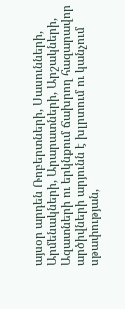այսօր արդեն Ռոբերտների, Սասունների, Արմենակների, Արարատների, Արշակների, Ազատների ու երկնքում ճախրող հազարավոր արծիվների արյունն է խլրտում ու կանչում սթափության,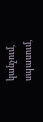կանչում, սպասում,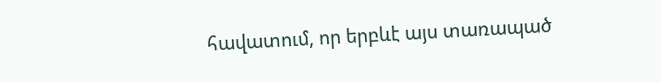հավատում, որ երբևէ այս տառապած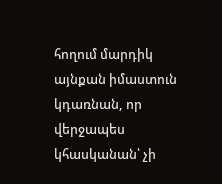հողում մարդիկ այնքան իմաստուն կդառնան, որ վերջապես կհասկանան՝ չի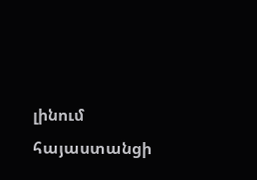լինում հայաստանցի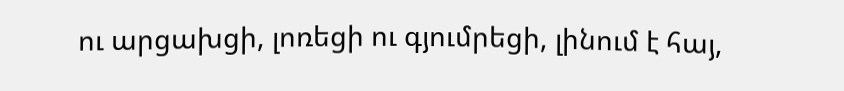ու արցախցի, լոռեցի ու գյումրեցի, լինում է հայ,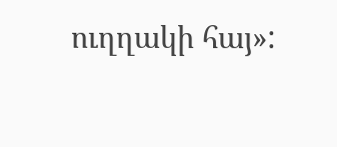ուղղակի հայ»: